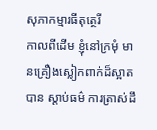សុភាកម្មារធីតុត្ថេរី
កាលពីដើម ខ្ញុំនៅក្រមុំ មានគ្រឿងស្លៀកពាក់ដ៏ស្អាត បាន ស្តាប់ធម៌ ការត្រាស់ដឹ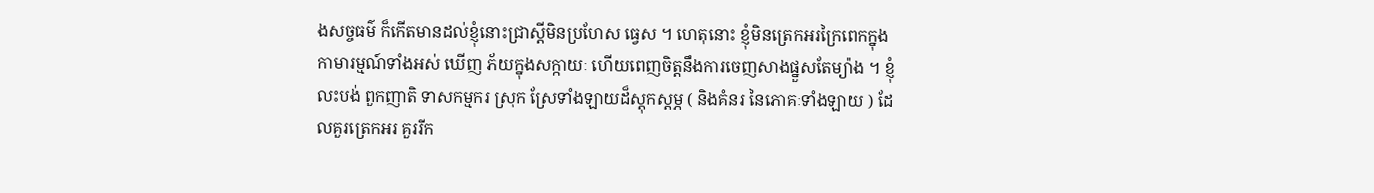ងសច្ចធម៌ ក៏កើតមានដល់ខ្ញុំនោះជ្រាស្តីមិនប្រហែស ធ្វេស ។ ហេតុនោះ ខ្ញុំមិនត្រេកអរក្រៃពេកក្នុងកាមារម្មណ៍ទាំងអស់ ឃើញ ភ័យក្នុងសក្កាយៈ ហើយពេញចិត្តនឹងការចេញសាងផ្នួសតែម្យ៉ាង ។ ខ្ញុំលះបង់ ពួកញាតិ ទាសកម្មករ ស្រុក ស្រែទាំងឡាយដ៏ស្តុកស្តម្ភ ( និងគំនរ នៃភោគៈទាំងឡាយ ) ដែលគួរត្រេកអរ គួររីក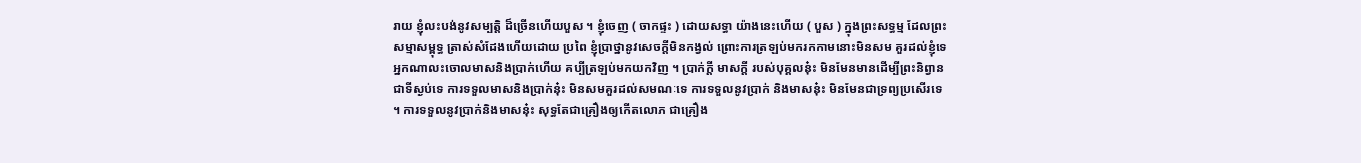រាយ ខ្ញុំលះបង់នូវសម្បត្តិ ដ៏ច្រើនហើយបួស ។ ខ្ញុំចេញ ( ចាកផ្ទះ ) ដោយសទ្ធា យ៉ាងនេះហើយ ( បួស ) ក្នុងព្រះសទ្ធម្ម ដែលព្រះសម្មាសម្ពុទ្ធ ត្រាស់សំដែងហើយដោយ ប្រពៃ ខ្ញុំប្រាថ្នានូវសេចក្តីមិនកង្វល់ ព្រោះការត្រឡប់មករកកាមនោះមិនសម គួរដល់ខ្ញុំទេ អ្នកណាលះចោលមាសនិងប្រាក់ហើយ គប្បីត្រឡប់មកយកវិញ ។ ប្រាក់ក្តី មាសក្តី របស់បុគ្គលនុ៎ះ មិនមែនមានដើម្បីព្រះនិព្វានជាទីស្ងប់ទេ ការទទួលមាសនិងប្រាក់នុ៎ះ មិនសមគួរដល់សមណៈទេ ការទទួលនូវប្រាក់ និងមាសនុ៎ះ មិនមែនជាទ្រព្យប្រសើរទេ ។ ការទទួលនូវប្រាក់និងមាសនុ៎ះ សុទ្ធតែជាគ្រឿងឲ្យកើតលោភ ជាគ្រឿង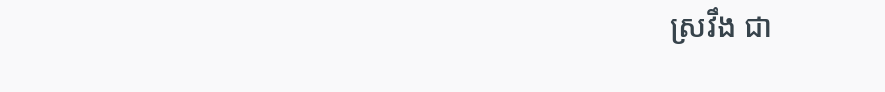ស្រវឹង ជា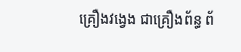គ្រឿងវង្វេង ជាគ្រឿងព័ន្ធ ព័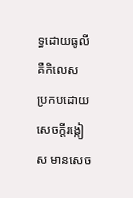ទ្ធដោយធូលី គឺកិលេស ប្រកបដោយសេចក្តីរង្កៀស មានសេច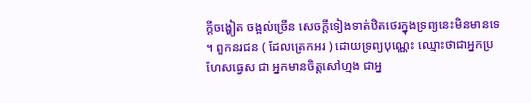ក្តីចង្ហៀត ចង្អល់ច្រើន សេចក្តីទៀងទាត់ឋិតថេរក្នុងទ្រព្យនេះមិនមានទេ ។ ពួកនរជន ( ដែលត្រេកអរ ) ដោយទ្រព្យបុណ្ណេះ ឈ្មោះថាជាអ្នកប្រហែសធ្វេស ជា អ្នកមានចិត្តសៅហ្មង ជាអ្ន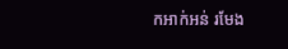កអាក់អន់ រមែង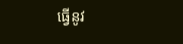ធ្វើនូវ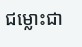ជម្លោះជា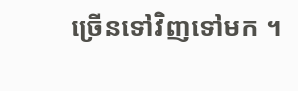ច្រើនទៅវិញទៅមក ។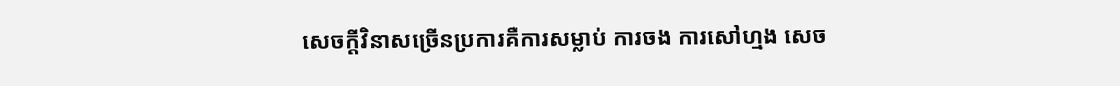សេចក្តីវិនាសច្រើនប្រការគឺការសម្លាប់ ការចង ការសៅហ្មង សេច